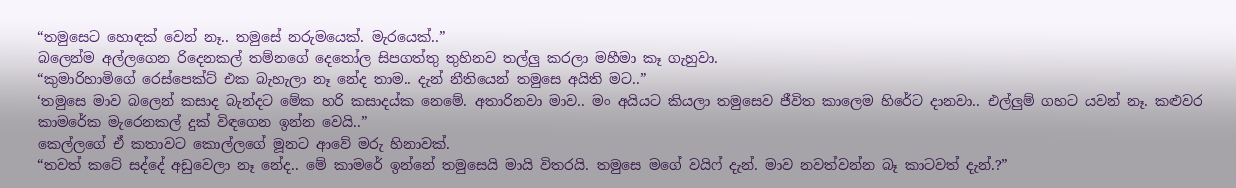“තමුසෙට හොඳක් වෙන් නෑ.. තමුසේ නරුමයෙක්. මැරයෙක්..”
බලෙන්ම අල්ලගෙන රිදෙනකල් තම්නගේ දෙතෝල සිපගත්තු තුහිනව තල්ලු කරලා මහීමා කෑ ගැහුවා.
“කුමාරිහාමිගේ රෙස්පෙක්ට් එක බැහැලා නෑ නේද තාම.. දැන් නීතියෙන් තමුසෙ අයිති මට..”
‘තමුසෙ මාව බලෙන් කසාද බැන්දට මේක හරි කසාදය්ක නෙමේ. අතාරිනවා මාව.. මං අයියට කියලා තමුසෙව ජීවිත කාලෙම හිරේට දානවා.. එල්ලුම් ගහට යවන් නෑ. කළුවර කාමරේක මැරෙනකල් දුක් විඳගෙන ඉන්න වෙයි..”
කෙල්ලගේ ඒ කතාවට කොල්ලගේ මූනට ආවේ මරු හිනාවක්.
“තවත් කටේ සද්දේ අඩුවෙලා නෑ නේද.. මේ කාමරේ ඉන්නේ තමුසෙයි මායි විතරයි. තමුසෙ මගේ වයිෆ් දැන්. මාව නවත්වන්න බෑ කාටවත් දැන්.?”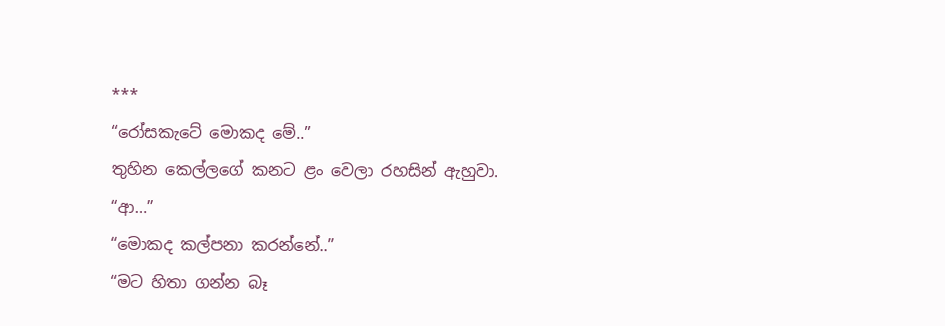***
“රෝසකැටේ මොකද මේ..”
තුහින කෙල්ලගේ කනට ළං වෙලා රහසින් ඇහුවා.
“ආ…”
“මොකද කල්පනා කරන්නේ..”
“මට හිතා ගන්න බෑ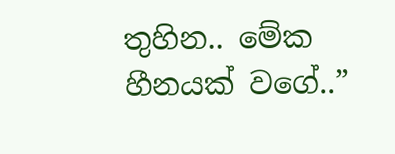තුහින.. මේක හීනයක් වගේ..”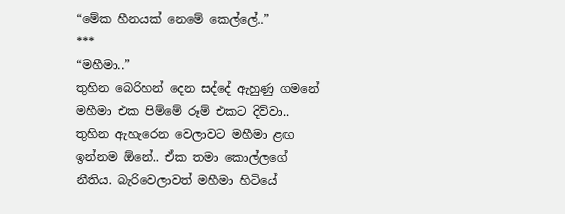“මේක හීනයක් නෙමේ කෙල්ලේ..”
***
“මහීමා..”
තුහින බෙරිහන් දෙන සද්දේ ඇහුණු ගමනේ මහීමා එක පිම්මේ රූම් එකට දිව්වා.. තුහින ඇහැරෙන වෙලාවට මහීමා ළඟ ඉන්නම ඕනේ.. ඒක තමා කොල්ලගේ නීතිය. බැරිවෙලාවත් මහීමා හිටියේ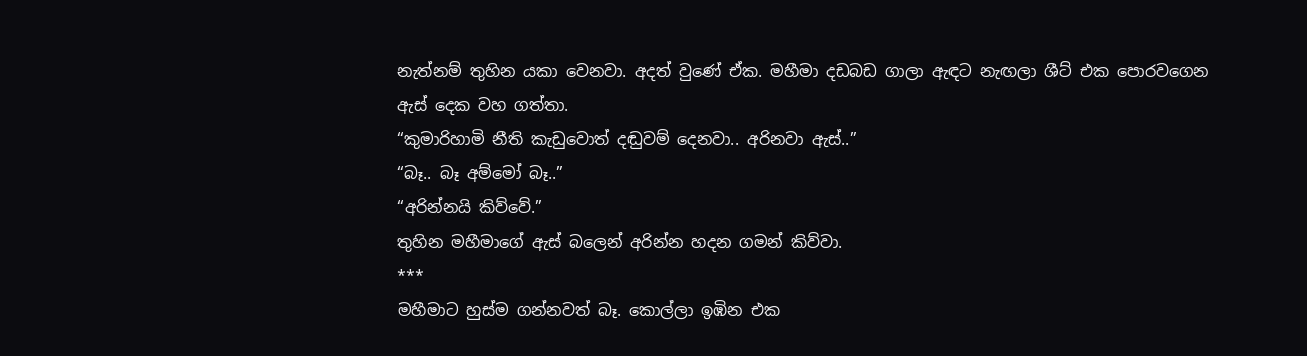නැත්නම් තුහින යකා වෙනවා. අදත් වුණේ ඒක. මහීමා දඩබඩ ගාලා ඇඳට නැඟලා ශීට් එක පොරවගෙන ඇස් දෙක වහ ගත්තා.
“කුමාරිහාමි නීති කැඩුවොත් දඬුවම් දෙනවා.. අරිනවා ඇස්..”
“බෑ.. බෑ අම්මෝ බෑ..”
“අරින්නයි කිව්වේ.”
තුහින මහීමාගේ ඇස් බලෙන් අරින්න හදන ගමන් කිව්වා.
***
මහීමාට හුස්ම ගන්නවත් බෑ. කොල්ලා ඉඹින එක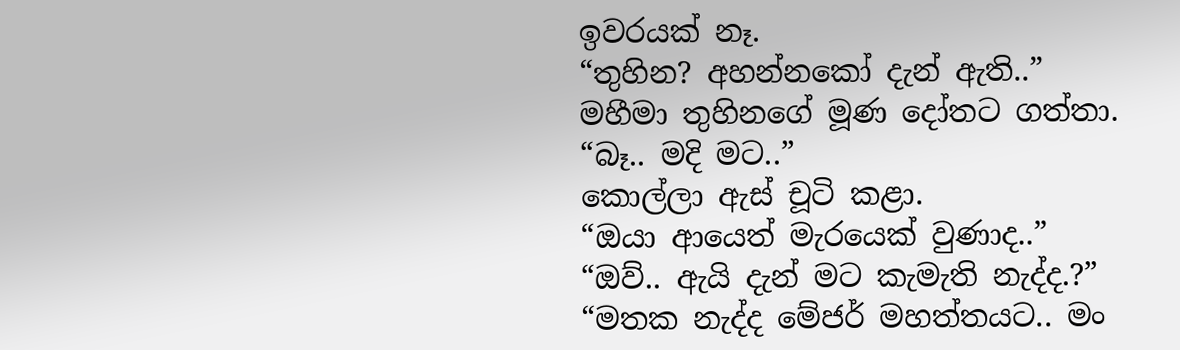ඉවරයක් නෑ.
“තුහින? අහන්නකෝ දැන් ඇති..”
මහීමා තුහිනගේ මූණ දෝතට ගත්තා.
“බෑ.. මදි මට..”
කොල්ලා ඇස් චූටි කළා.
“ඔයා ආයෙත් මැරයෙක් වුණාද..”
“ඔව්.. ඇයි දැන් මට කැමැති නැද්ද.?”
“මතක නැද්ද මේජර් මහත්තයට.. මං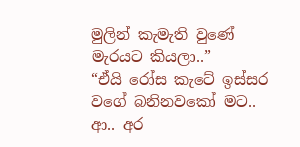මුලින් කැමැති වුණේ මැරයට කියලා..”
“ඒයි රෝස කැටේ ඉස්සර වගේ බනිනවකෝ මට.. ආ.. අර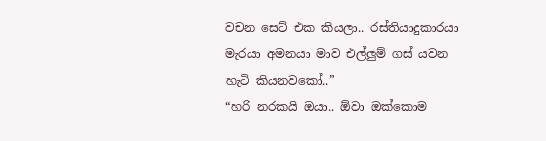වචන සෙට් එක කියලා.. රස්තියාදුකාරයා මැරයා අමනයා මාව එල්ලුම් ගස් යවන හැටි කියනවකෝ..”
“හරි නරකයි ඔයා.. ඕවා ඔක්කොම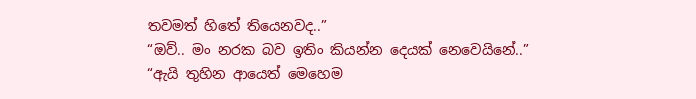තවමත් හිතේ තියෙනවද..”
“ඔව්.. මං නරක බව ඉතිං කියන්න දෙයක් නෙවෙයිනේ..”
“ඇයි තුහින ආයෙත් මෙහෙම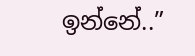ඉන්නේ..”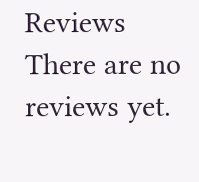Reviews
There are no reviews yet.